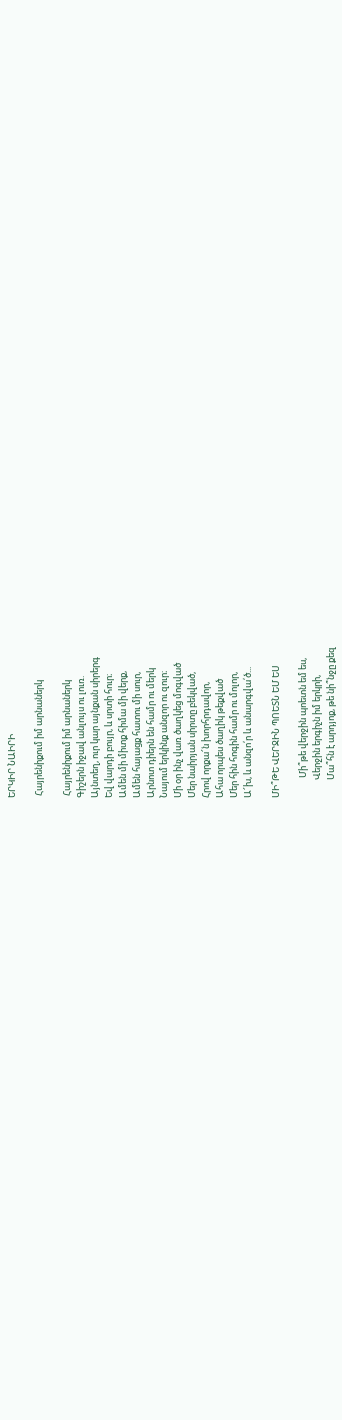ԵՐԿԻՐ ՆԱԻՐԻ

 Հայրենիքում իմ արնաներկ

 Հայրենիքում իմ արնաներկ
Գիշերն իջավ անլույս ու լուռ.
Այնտեղ, ուր կար այնքան սիրերգ
Եվ վարդի բույր, և սրտի հուր։
Ամեն մի միտք հիմա մի վերք,
Ամեն հայացք հատու մի սուր,
Արնոտ դիերն են համր ու մերկ
Նայում երկինք անզոր ու զուր։
Մի օր ինչ վառ ծաղկեց մոգված
Մեր նաիրյան սիրտը բեկված,
Հրով որքա՜ն խորհրդավոր,
Ահա որպես ծաղիկ թեքված
Մեր հին հոգին համր ու մոլոր,
Ա՜խ, և անզո՛ր և անարգվա՛ծ...

ՄԻ՞ԹԵ ՎԵՐՋԻՆ ՊՈԵՏՆ ԵՄ ԵՍ

          Մի՞թե վերջին պոետն եմ ես,
         Վերջին երգիչն իմ երկրի,
         Մա՞հն է արդյոք, թե նի՞նջը քեզ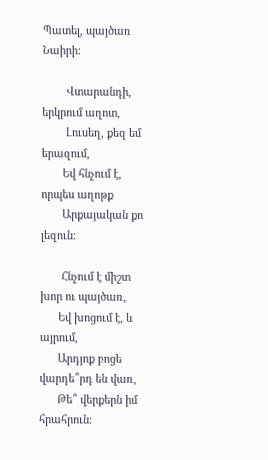Պատել, պայծառ Նաիրի։

        Վտարանդի, երկրում աղոտ,
        Լուսեղ, քեզ եմ երազում,
       Եվ հնչում է, որպես աղոթք
       Արքայական քո լեզուն։

       Հնչում է միշտ խոր ու պայծառ,
      Եվ խոցում է, և այրում,
      Արդյոք բոցե վարդե՞րդ են վառ,
      Թե՞ վերքերն իմ հրահրուն։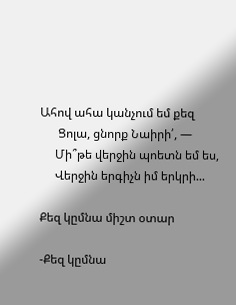Ահով ահա կանչում եմ քեզ
      Ցոլա, ցնորք Նաիրի՛, —
     Մի՞թե վերջին պոետն եմ ես,
     Վերջին երգիչն իմ երկրի...

Քեզ կըմնա միշտ օտար

-Քեզ կըմնա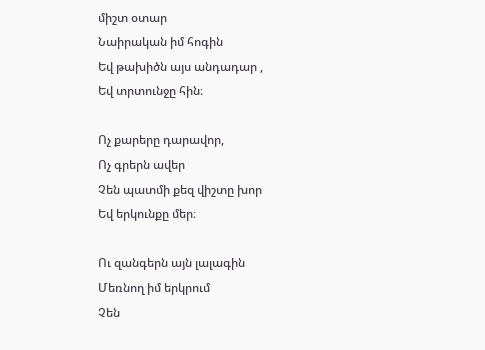միշտ օտար
Նաիրական իմ հոգին
Եվ թախիծն այս անդադար ,
Եվ տրտունջը հին։

Ոչ քարերը դարավոր,
Ոչ գրերն ավեր
Չեն պատմի քեզ վիշտը խոր
Եվ երկունքը մեր։

Ու զանգերն այն լալագին
Մեռնող իմ երկրում
Չեն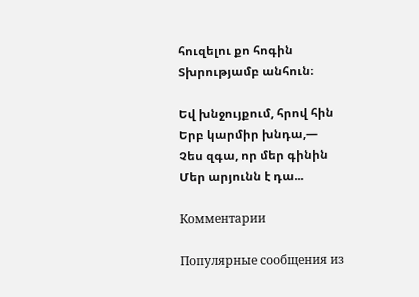հուզելու քո հոգին
Տխրությամբ անհուն։

Եվ խնջույքում, հրով հին
Երբ կարմիր խնդա,—
Չես զգա, որ մեր գինին
Մեր արյունն է դա...

Комментарии

Популярные сообщения из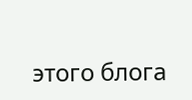этого блога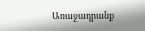Առաջադրանք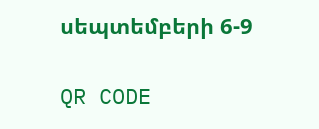սեպտեմբերի 6-9

QR CODE